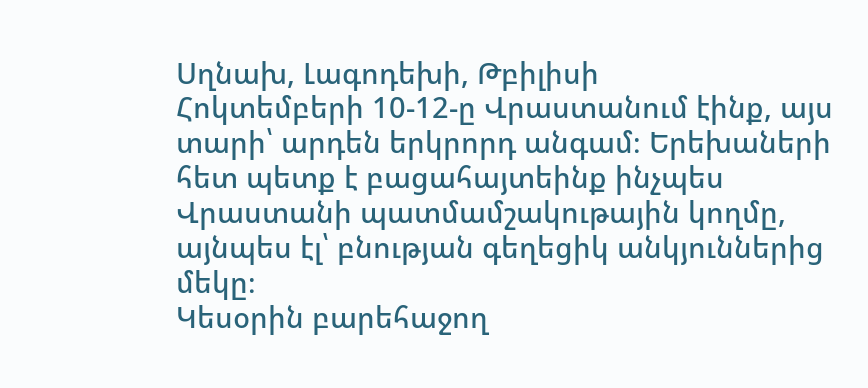Սղնախ, Լագոդեխի, Թբիլիսի
Հոկտեմբերի 10-12-ը Վրաստանում էինք, այս տարի՝ արդեն երկրորդ անգամ։ Երեխաների հետ պետք է բացահայտեինք ինչպես Վրաստանի պատմամշակութային կողմը, այնպես էլ՝ բնության գեղեցիկ անկյուններից մեկը։
Կեսօրին բարեհաջող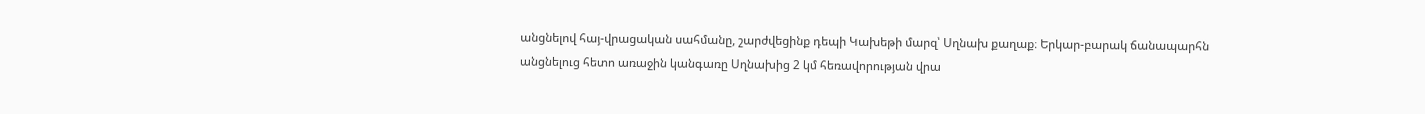անցնելով հայ-վրացական սահմանը, շարժվեցինք դեպի Կախեթի մարզ՝ Սղնախ քաղաք։ Երկար-բարակ ճանապարհն անցնելուց հետո առաջին կանգառը Սղնախից 2 կմ հեռավորության վրա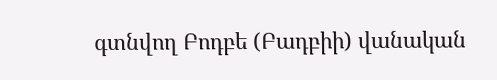գտնվող Բոդբե (Բադբիի) վանական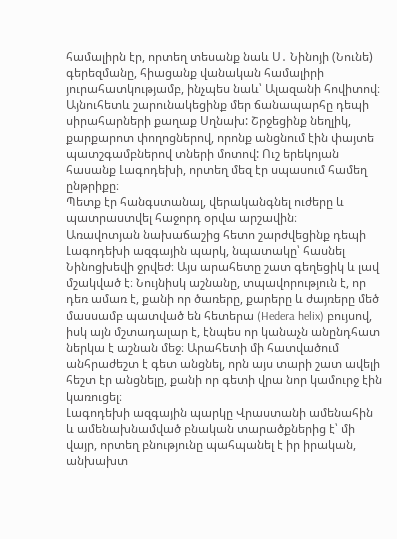համալիրն էր, որտեղ տեսանք նաև Ս․ Նինոյի (Նունե) գերեզմանը, հիացանք վանական համալիրի յուրահատկությամբ, ինչպես նաև՝ Ալազանի հովիտով։ Այնուհետև շարունակեցինք մեր ճանապարհը դեպի սիրահարների քաղաք Սղնախ: Շրջեցինք նեղլիկ, քարքարոտ փողոցներով, որոնք անցնում էին փայտե պատշգամբներով տների մոտով: Ուշ երեկոյան հասանք Լագոդեխի, որտեղ մեզ էր սպասում համեղ ընթրիքը։
Պետք էր հանգստանալ, վերականգնել ուժերը և պատրաստվել հաջորդ օրվա արշավին։
Առավոտյան նախաճաշից հետո շարժվեցինք դեպի Լագոդեխի ազգային պարկ, նպատակը՝ հասնել Նինոցխեվի ջրվեժ։ Այս արահետը շատ գեղեցիկ և լավ մշակված է։ Նույնիսկ աշնանը, տպավորություն է, որ դեռ ամառ է, քանի որ ծառերը, քարերը և ժայռերը մեծ մասսամբ պատված են հետերա (Hedera helix) բույսով, իսկ այն մշտադալար է, էնպես որ կանաչն անընդհատ ներկա է աշնան մեջ։ Արահետի մի հատվածում անհրաժեշտ է գետ անցնել, որն այս տարի շատ ավելի հեշտ էր անցնելը, քանի որ գետի վրա նոր կամուրջ էին կառուցել։
Լագոդեխի ազգային պարկը Վրաստանի ամենահին և ամենախնամված բնական տարածքներից է՝ մի վայր, որտեղ բնությունը պահպանել է իր իրական, անխախտ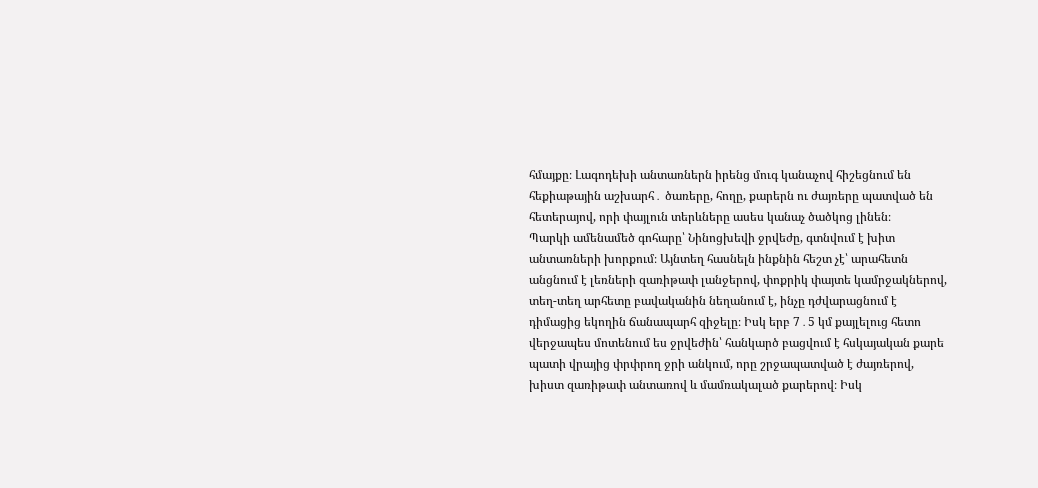հմայքը։ Լագոդեխի անտառներն իրենց մուգ կանաչով հիշեցնում են հեքիաթային աշխարհ․ ծառերը, հողը, քարերն ու ժայռերը պատված են հետերայով, որի փայլուն տերևները ասես կանաչ ծածկոց լինեն։
Պարկի ամենամեծ գոհարը՝ Նինոցխեվի ջրվեժը, գտնվում է խիտ անտառների խորքում։ Այնտեղ հասնելն ինքնին հեշտ չէ՝ արահետն անցնում է լեռների զառիթափ լանջերով, փոքրիկ փայտե կամրջակներով, տեղ-տեղ արհետը բավականին նեղանում է, ինչը դժվարացնում է դիմացից եկողին ճանապարհ զիջելը։ Իսկ երբ 7․5 կմ քայլելուց հետո վերջապես մոտենում ես ջրվեժին՝ հանկարծ բացվում է հսկայական քարե պատի վրայից փրփրող ջրի անկում, որը շրջապատված է ժայռերով, խիստ զառիթափ անտառով և մամռակալած քարերով։ Իսկ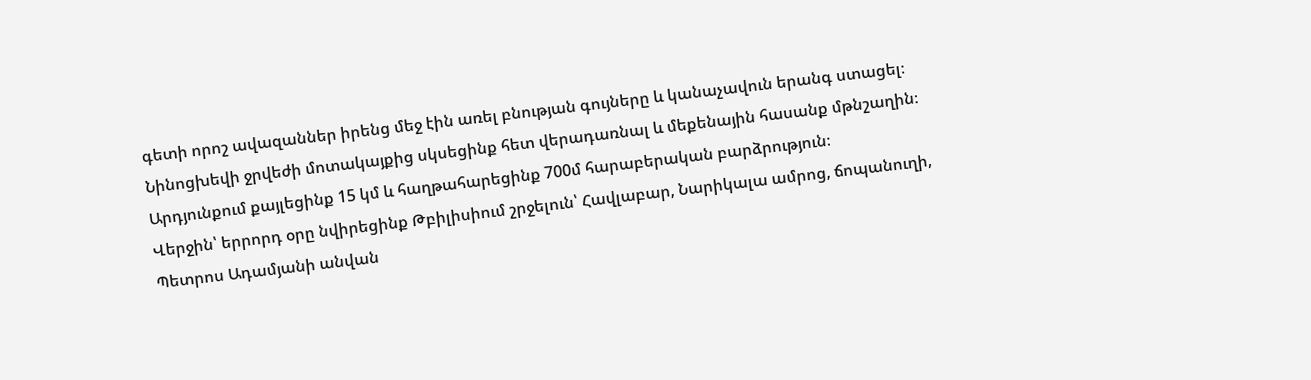գետի որոշ ավազաններ իրենց մեջ էին առել բնության գույները և կանաչավուն երանգ ստացել։
Նինոցխեվի ջրվեժի մոտակայքից սկսեցինք հետ վերադառնալ և մեքենային հասանք մթնշաղին։ Արդյունքում քայլեցինք 15 կմ և հաղթահարեցինք 700մ հարաբերական բարձրություն։
Վերջին՝ երրորդ օրը նվիրեցինք Թբիլիսիում շրջելուն՝ Հավլաբար, Նարիկալա ամրոց, ճոպանուղի, Պետրոս Ադամյանի անվան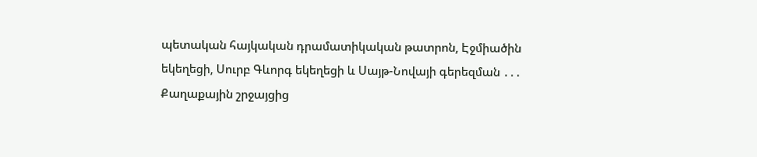պետական հայկական դրամատիկական թատրոն, Էջմիածին եկեղեցի, Սուրբ Գևորգ եկեղեցի և Սայթ-Նովայի գերեզման ․․․ Քաղաքային շրջայցից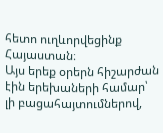հետո ուղևորվեցինք Հայաստան։
Այս երեք օրերն հիշարժան էին երեխաների համար՝ լի բացահայտումներով,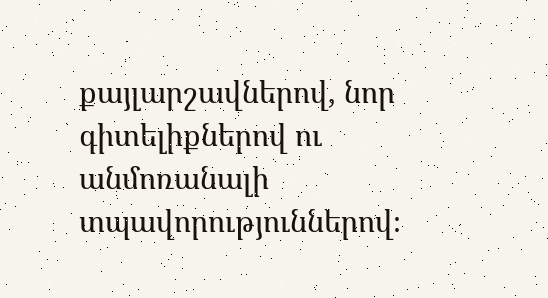քայլարշավներով, նոր գիտելիքներով ու անմոռանալի տպավորություններով։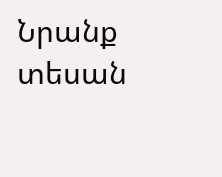Նրանք տեսան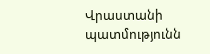Վրաստանի պատմությունն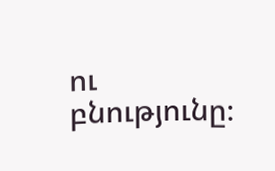ու բնությունը։